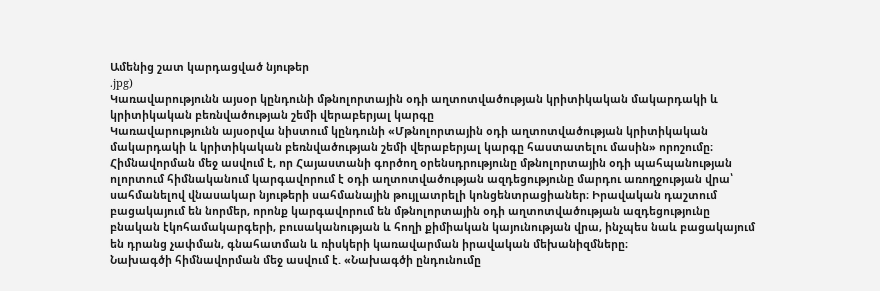Ամենից շատ կարդացված նյութեր
.jpg)
Կառավարությունն այսօր կընդունի մթնոլորտային օդի աղտոտվածության կրիտիկական մակարդակի և կրիտիկական բեռնվածության շեմի վերաբերյալ կարգը
Կառավարությունն այսօրվա նիստում կընդունի «Մթնոլորտային օդի աղտոտվածության կրիտիկական մակարդակի և կրիտիկական բեռնվածության շեմի վերաբերյալ կարգը հաստատելու մասին» որոշումը։
Հիմնավորման մեջ ասվում է, որ Հայաստանի գործող օրենսդրությունը մթնոլորտային օդի պահպանության ոլորտում հիմնականում կարգավորում է օդի աղտոտվածության ազդեցությունը մարդու առողջության վրա՝ սահմանելով վնասակար նյութերի սահմանային թույլատրելի կոնցենտրացիաներ։ Իրավական դաշտում բացակայում են նորմեր, որոնք կարգավորում են մթնոլորտային օդի աղտոտվածության ազդեցությունը բնական էկոհամակարգերի, բուսականության և հողի քիմիական կայունության վրա, ինչպես նաև բացակայում են դրանց չափման, գնահատման և ռիսկերի կառավարման իրավական մեխանիզմները։
Նախագծի հիմնավորման մեջ ասվում է. «Նախագծի ընդունումը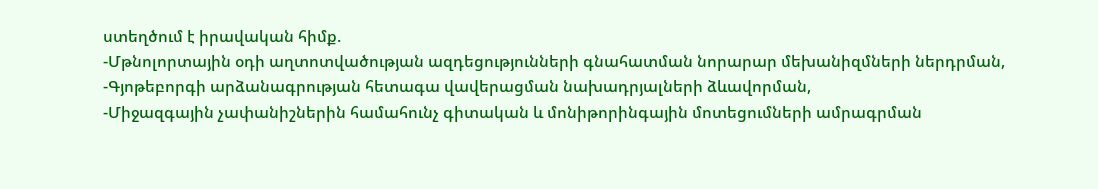ստեղծում է իրավական հիմք.
-Մթնոլորտային օդի աղտոտվածության ազդեցությունների գնահատման նորարար մեխանիզմների ներդրման,
-Գյոթեբորգի արձանագրության հետագա վավերացման նախադրյալների ձևավորման,
-Միջազգային չափանիշներին համահունչ գիտական և մոնիթորինգային մոտեցումների ամրագրման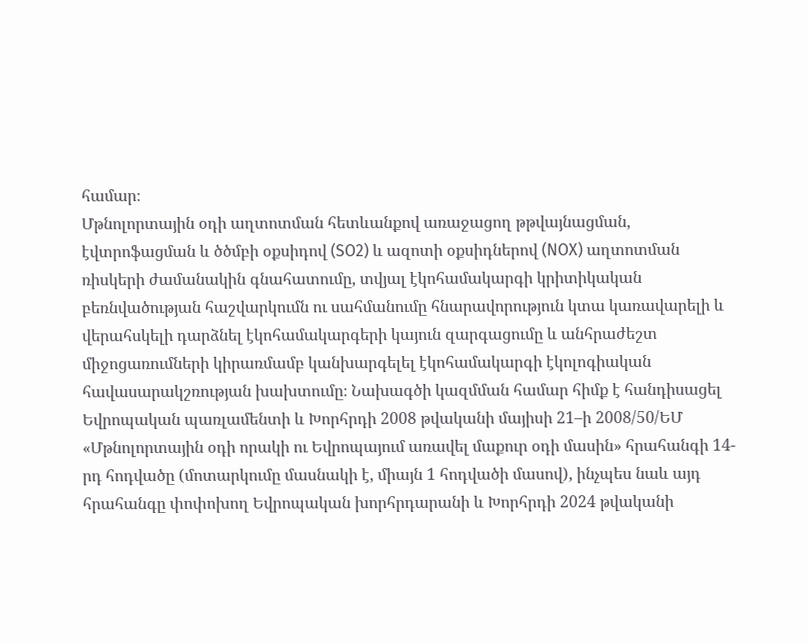համար։
Մթնոլորտային օդի աղտոտման հետևանքով առաջացող թթվայնացման, էվտրոֆացման և ծծմբի օքսիդով (SO2) և ազոտի օքսիդներով (NOX) աղտոտման ռիսկերի ժամանակին գնահատումը, տվյալ էկոհամակարգի կրիտիկական բեռնվածության հաշվարկումն ու սահմանումը հնարավորություն կտա կառավարելի և վերահսկելի դարձնել էկոհամակարգերի կայուն զարգացումը և անհրաժեշտ միջոցառումների կիրառմամբ կանխարգելել էկոհամակարգի էկոլոգիական հավասարակշռության խախտումը։ Նախագծի կազմման համար հիմք է հանդիսացել Եվրոպական պառլամենտի և Խորհրդի 2008 թվականի մայիսի 21–ի 2008/50/ԵՄ «Մթնոլորտային օդի որակի ու Եվրոպայում առավել մաքուր օդի մասին» հրահանգի 14-րդ հոդվածը (մոտարկումը մասնակի է, միայն 1 հոդվածի մասով), ինչպես նաև այդ հրահանգը փոփոխող Եվրոպական խորհրդարանի և Խորհրդի 2024 թվականի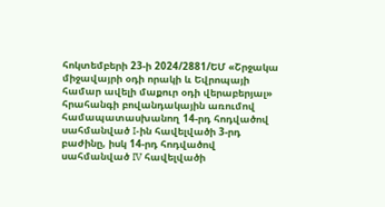հոկտեմբերի 23-ի 2024/2881/ԵՄ «Շրջակա միջավայրի օդի որակի և Եվրոպայի համար ավելի մաքուր օդի վերաբերյալ» հրահանգի բովանդակային առումով համապատասխանող 14-րդ հոդվածով սահմանված I-ին հավելվածի 3-րդ բաժինը, իսկ 14-րդ հոդվածով սահմանված IV հավելվածի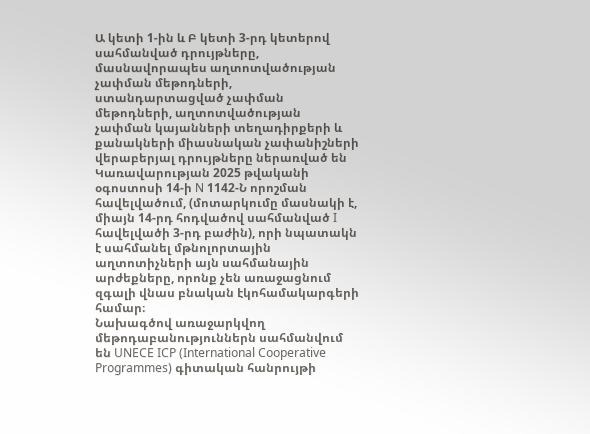Ա կետի 1-ին և Բ կետի 3-րդ կետերով սահմանված դրույթները, մասնավորապես աղտոտվածության չափման մեթոդների, ստանդարտացված չափման մեթոդների, աղտոտվածության չափման կայանների տեղադիրքերի և քանակների միասնական չափանիշների վերաբերյալ դրույթները ներառված են Կառավարության 2025 թվականի օգոստոսի 14-ի N 1142-Ն որոշման հավելվածում, (մոտարկումը մասնակի է, միայն 14-րդ հոդվածով սահմանված I հավելվածի 3-րդ բաժին), որի նպատակն է սահմանել մթնոլորտային աղտոտիչների այն սահմանային արժեքները, որոնք չեն առաջացնում զգալի վնաս բնական էկոհամակարգերի համար։
Նախագծով առաջարկվող մեթոդաբանություններն սահմանվում են UNECE ICP (International Cooperative Programmes) գիտական հանրույթի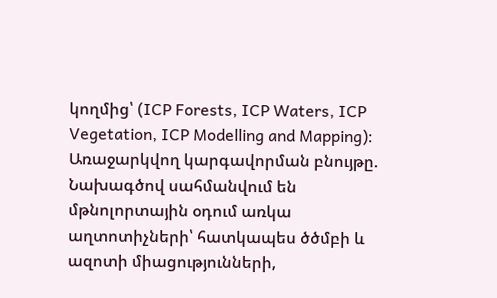կողմից՝ (ICP Forests, ICP Waters, ICP Vegetation, ICP Modelling and Mapping)։
Առաջարկվող կարգավորման բնույթը.
Նախագծով սահմանվում են մթնոլորտային օդում առկա աղտոտիչների՝ հատկապես ծծմբի և ազոտի միացությունների,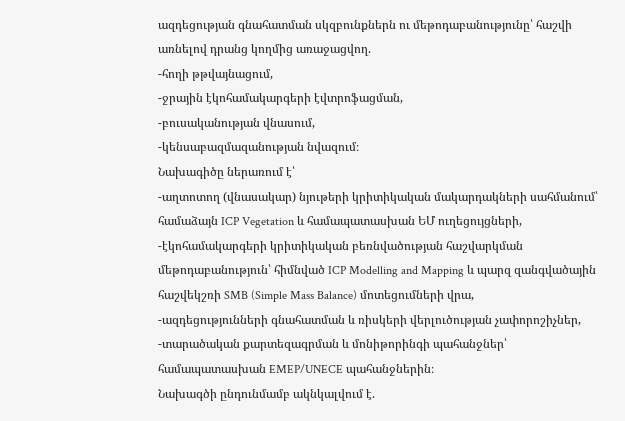ազդեցության գնահատման սկզբունքներն ու մեթոդաբանությունը՝ հաշվի առնելով դրանց կողմից առաջացվող.
-հողի թթվայնացում,
-ջրային էկոհամակարգերի էվտրոֆացման,
-բուսականության վնասում,
-կենսաբազմազանության նվազում։
Նախագիծը ներառում է՝
-աղտոտող (վնասակար) նյութերի կրիտիկական մակարդակների սահմանում՝ համաձայն ICP Vegetation և համապատասխան ԵՄ ուղեցույցների,
-էկոհամակարգերի կրիտիկական բեռնվածության հաշվարկման մեթոդաբանություն՝ հիմնված ICP Modelling and Mapping և պարզ զանգվածային հաշվեկշռի SMB (Simple Mass Balance) մոտեցումների վրա,
-ազդեցությունների գնահատման և ռիսկերի վերլուծության չափորոշիչներ,
-տարածական քարտեզագրման և մոնիթորինգի պահանջներ՝ համապատասխան EMEP/UNECE պահանջներին։
Նախագծի ընդունմամբ ակնկալվում է.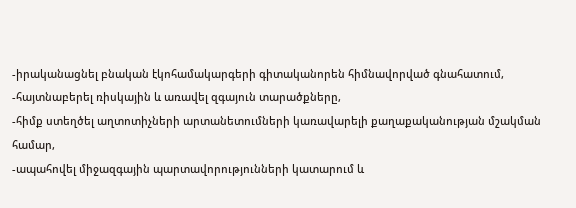-իրականացնել բնական էկոհամակարգերի գիտականորեն հիմնավորված գնահատում,
-հայտնաբերել ռիսկային և առավել զգայուն տարածքները,
-հիմք ստեղծել աղտոտիչների արտանետումների կառավարելի քաղաքականության մշակման համար,
-ապահովել միջազգային պարտավորությունների կատարում և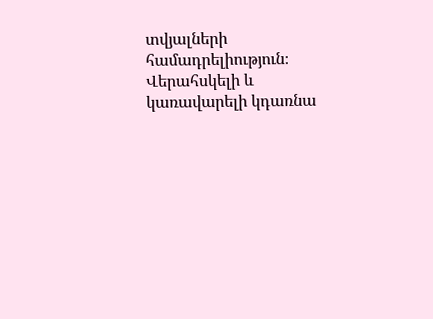տվյալների համադրելիություն։
Վերահսկելի և կառավարելի կդառնա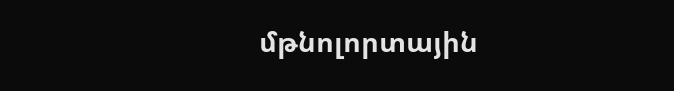մթնոլորտային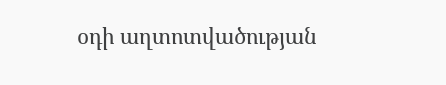օդի աղտոտվածության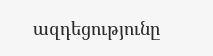ազդեցությունը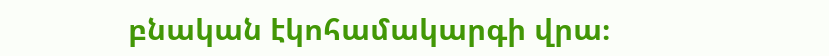բնական էկոհամակարգի վրա։